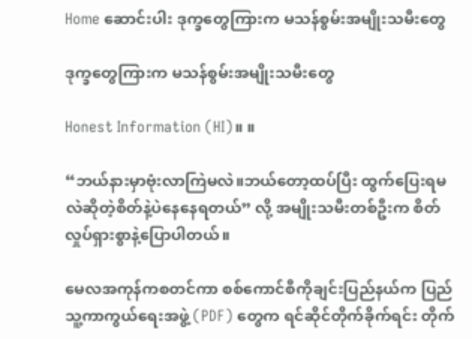Home ဆောင်းပါး ဒုက္ခတွေကြားက မသန်စွမ်းအမျိုးသမီးတွေ

ဒုက္ခတွေကြားက မသန်စွမ်းအမျိုးသမီးတွေ

Honest Information (HI)။ ။

“ဘယ်နားမှာဗုံးလာကြဲမလဲ။ဘယ်တော့ထပ်ပြီး ထွက်ပြေးရမလဲဆိုတဲ့စိတ်နဲ့ပဲနေနေရတယ်” လို့ အမျိုးသမီးတစ်ဦးက စိတ်လှုပ်ရှားစွာနဲ့ပြောပါတယ်။

မေလအကုန်ကစတင်ကာ စစ်ကောင်စီကိုချင်းပြည်နယ်က ပြည်သူ့ကာကွယ်ရေးအဖွဲ့ (PDF) တွေက ရင်ဆိုင်တိုက်ခိုက်ရင်း တိုက်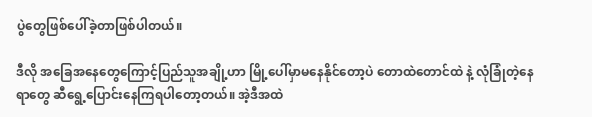ပွဲတွေဖြစ်ပေါ်ခဲ့တာဖြစ်ပါတယ်။

ဒီလို အခြေအနေတွေကြောင့်ပြည်သူအချို့ဟာ မြို့ပေါ်မှာမနေနိုင်တော့ပဲ တောထဲတောင်ထဲ နဲ့ လုံခြုံတဲ့နေရာတွေ ဆီရွေ့ပြောင်းနေကြရပါတော့တယ်။ အဲ့ဒီအထဲ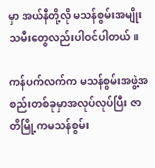မှာ အယ်နီတို့လို မသန်စွမ်းအမျိုးသမီးတွေလည်းပါဝင်ပါတယ်။

ကန်ပက်လက်က မသန်စွမ်းအဖွဲ့အစည်းတစ်ခုမှာအလုပ်လုပ်ပြီး ဇာတိမြို့ကမသန်စွမ်း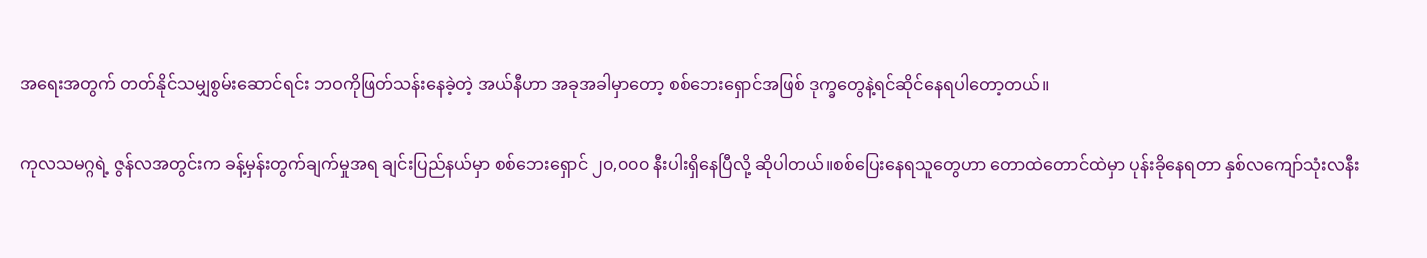အရေးအတွက် တတ်နိုင်သမျှစွမ်းဆောင်ရင်း ဘဝကိုဖြတ်သန်းနေခဲ့တဲ့ အယ်နီဟာ အခုအခါမှာတော့ စစ်ဘေးရှောင်အဖြစ် ဒုက္ခတွေနဲ့ရင်ဆိုင်နေရပါတော့တယ်။

ကုလသမဂ္ဂရဲ့ ဇွန်လအတွင်းက ခန့်မှန်းတွက်ချက်မှုအရ ချင်းပြည်နယ်မှာ စစ်ဘေးရှောင် ၂၀,၀၀၀ နီးပါးရှိနေပြီလို့ ဆိုပါတယ်။စစ်ပြေးနေရသူတွေဟာ တောထဲတောင်ထဲမှာ ပုန်းခိုနေရတာ နှစ်လကျော်သုံးလနီး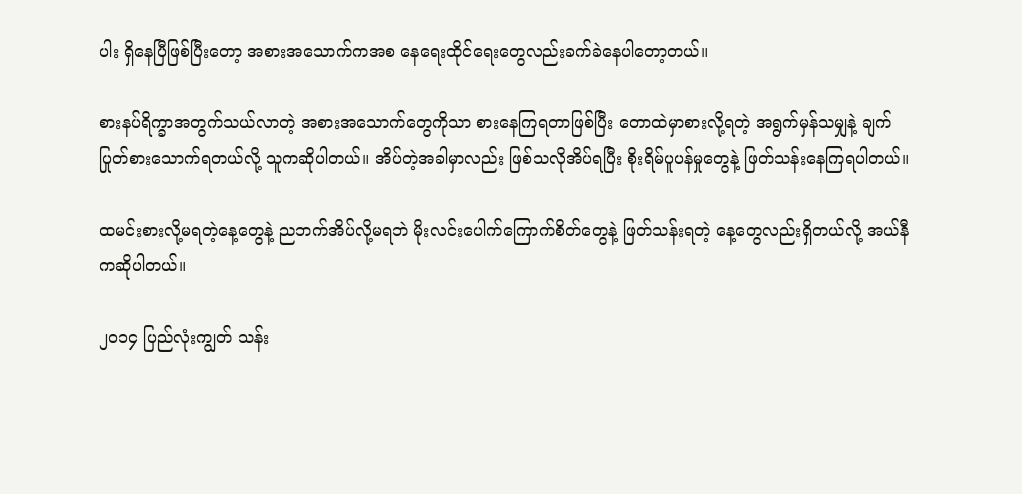ပါး ရှိနေပြီဖြစ်ပြီးတော့ အစားအသောက်ကအစ နေရေးထိုင်ရေးတွေလည်းခက်ခဲနေပါတော့တယ်။

စားနပ်ရိက္ခာအတွက်သယ်လာတဲ့ အစားအသောက်တွေကိုသာ စားနေကြရတာဖြစ်ပြီး တောထဲမှာစားလို့ရတဲ့ အရွက်မှန်သမျှနဲ့ ချက်ပြုတ်စားသောက်ရတယ်လို့ သူကဆိုပါတယ်။ အိပ်တဲ့အခါမှာလည်း ဖြစ်သလိုအိပ်ရပြီး စိုးရိမ်ပူပန်မှုတွေနဲ့ ဖြတ်သန်းနေကြရပါတယ်။

ထမင်းစားလို့မရတဲ့နေ့တွေနဲ့ ညဘက်အိပ်လို့မရဘဲ မိုးလင်းပေါက်ကြောက်စိတ်တွေနဲ့ ဖြတ်သန်းရတဲ့ နေ့တွေလည်းရှိတယ်လို့ အယ်နီကဆိုပါတယ်။

၂၀၁၄ ပြည်လုံးကျွတ် သန်း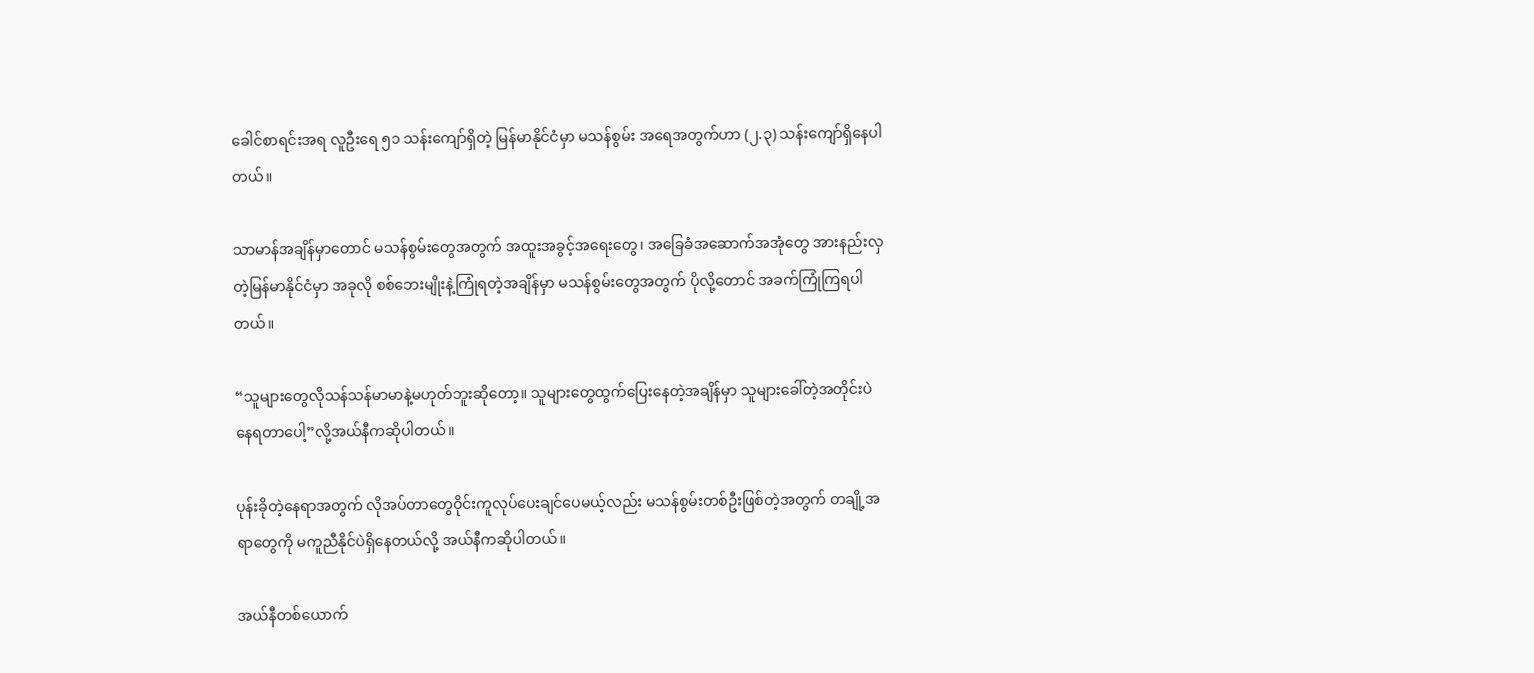ခေါင်စာရင်းအရ လူဦးရေ ၅၁ သန်းကျော်ရှိတဲ့ မြန်မာနိုင်ငံမှာ မသန်စွမ်း အရေအတွက်ဟာ (၂.၃) သန်းကျော်ရှိနေပါတယ်။

သာမာန်အချိန်မှာတောင် မသန်စွမ်းတွေအတွက် အထူးအခွင့်အရေးတွေ၊ အခြေခံအဆောက်အအုံတွေ အားနည်းလှတဲ့မြန်မာနိုင်ငံမှာ အခုလို စစ်ဘေးမျိုးနဲ့ကြုံရတဲ့အချိန်မှာ မသန်စွမ်းတွေအတွက် ပိုလို့တောင် အခက်ကြုံကြရပါတယ်။

“သူများတွေလိုသန်သန်မာမာနဲ့မဟုတ်ဘူးဆိုတော့။ သူများတွေထွက်ပြေးနေတဲ့အချိန်မှာ သူများခေါ်တဲ့အတိုင်းပဲ နေရတာပေါ့”လို့အယ်နီကဆိုပါတယ်။

ပုန်းခိုတဲ့နေရာအတွက် လိုအပ်တာတွေဝိုင်းကူလုပ်ပေးချင်ပေမယ့်လည်း မသန်စွမ်းတစ်ဦးဖြစ်တဲ့အတွက် တချို့အရာတွေကို မကူညီနိုင်ပဲရှိနေတယ်လို့ အယ်နီကဆိုပါတယ်။

အယ်နီတစ်ယောက်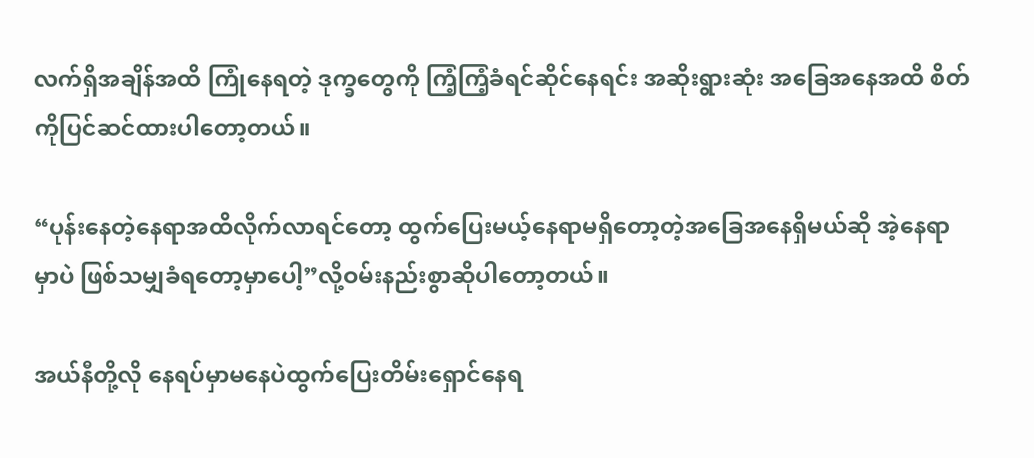လက်ရှိအချိန်အထိ ကြုံနေရတဲ့ ဒုက္ခတွေကို ကြံ့ကြံ့ခံရင်ဆိုင်နေရင်း အဆိုးရွားဆုံး အခြေအနေအထိ စိတ်ကိုပြင်ဆင်ထားပါတော့တယ်။

“ပုန်းနေတဲ့နေရာအထိလိုက်လာရင်တော့ ထွက်ပြေးမယ့်နေရာမရှိတော့တဲ့အခြေအနေရှိမယ်ဆို အဲ့နေရာမှာပဲ ဖြစ်သမျှခံရတော့မှာပေါ့”လို့ဝမ်းနည်းစွာဆိုပါတော့တယ်။

အယ်နီတို့လို နေရပ်မှာမနေပဲထွက်ပြေးတိမ်းရှောင်နေရ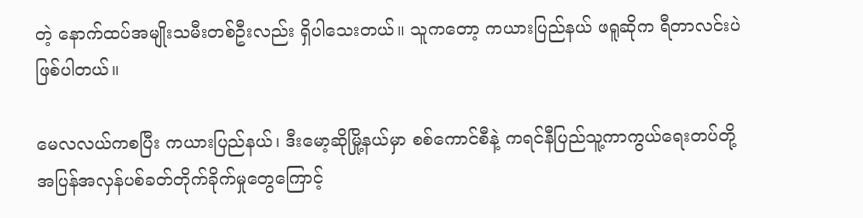တဲ့ နောက်ထပ်အမျိုးသမီးတစ်ဦးလည်း ရှိပါသေးတယ်။ သူကတော့ ကယားပြည်နယ် ဖရူဆိုက ရီတာလင်းပဲဖြစ်ပါတယ်။

မေလလယ်ကစပြီး ကယားပြည်နယ်၊ ဒီးမော့ဆိုမြို့နယ်မှာ စစ်ကောင်စီနဲ့ ကရင်နီပြည်သူ့ကာကွယ်ရေးတပ်တို့ အပြန်အလှန်ပစ်ခတ်တိုက်ခိုက်မှုတွေကြောင့်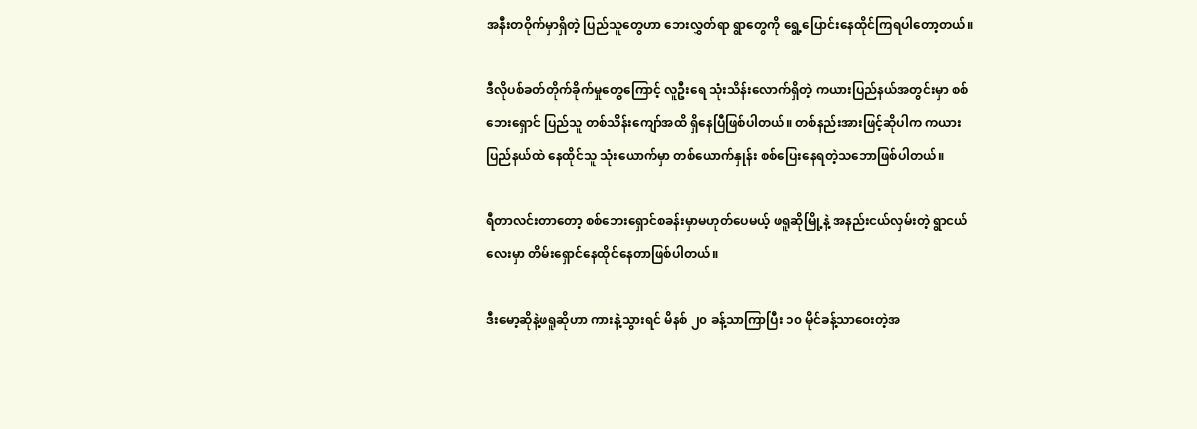အနီးတဝိုက်မှာရှိတဲ့ ပြည်သူတွေဟာ ဘေးလွှတ်ရာ ရွာတွေကို ရွေ့ပြောင်းနေထိုင်ကြရပါတော့တယ်။

ဒီလိုပစ်ခတ်တိုက်ခိုက်မှုတွေကြောင့် လူဦးရေ သုံးသိန်းလောက်ရှိတဲ့ ကယားပြည်နယ်အတွင်းမှာ စစ်ဘေးရှောင် ပြည်သူ တစ်သိန်းကျော်အထိ ရှိနေပြီဖြစ်ပါတယ်။ တစ်နည်းအားဖြင့်ဆိုပါက ကယားပြည်နယ်ထဲ နေထိုင်သူ သုံးယောက်မှာ တစ်ယောက်နှုန်း စစ်ပြေးနေရတဲ့သဘောဖြစ်ပါတယ်။

ရီတာလင်းတာတော့ စစ်ဘေးရှောင်စခန်းမှာမဟုတ်ပေမယ့် ဖရူဆိုမြို့နဲ့ အနည်းငယ်လှမ်းတဲ့ ရွာငယ်လေးမှာ တိမ်းရှောင်နေထိုင်နေတာဖြစ်ပါတယ်။

ဒီးမော့ဆိုနဲ့ဖရူဆိုဟာ ကားနဲ့သွားရင် မိနစ် ၂၀ ခန့်သာကြာပြီး ၁၀ မိုင်ခန့်သာဝေးတဲ့အ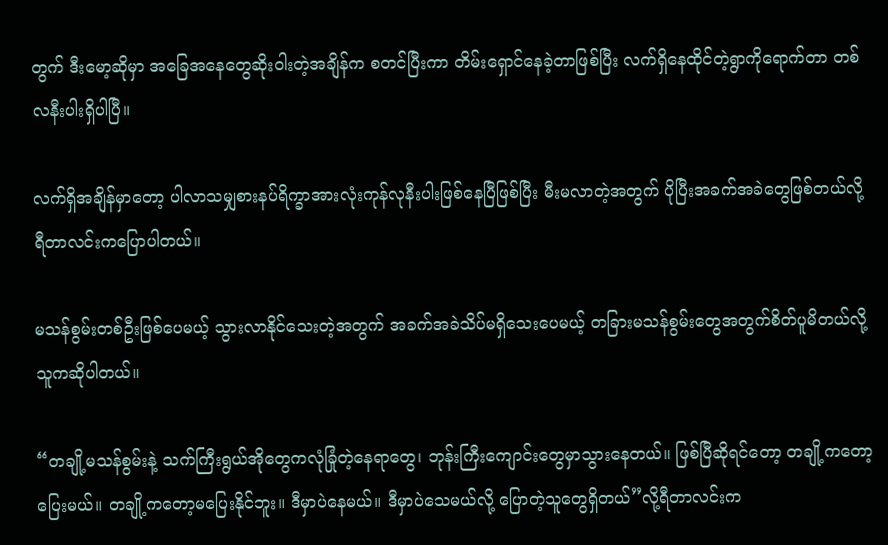တွက် ဒီးမော့ဆိုမှာ အခြေအနေတွေဆိုးဝါးတဲ့အချိန်က စတင်ပြီးကာ တိမ်းရှောင်နေခဲ့တာဖြစ်ပြီး လက်ရှိနေထိုင်တဲ့ရွာကိုရောက်တာ တစ်လနီးပါးရှိပါပြီ။

လက်ရှိအချိန်မှာတော့ ပါလာသမျှစားနပ်ရိက္ခာအားလုံးကုန်လုနီးပါးဖြစ်နေပြီဖြစ်ပြီး မီးမလာတဲ့အတွက် ပိုပြီးအခက်အခဲတွေဖြစ်တယ်လို့ ရီတာလင်းကပြောပါတယ်။

မသန်စွမ်းတစ်ဦးဖြစ်ပေမယ့် သွားလာနိုင်သေးတဲ့အတွက် အခက်အခဲသိပ်မရှိသေးပေမယ့် တခြားမသန်စွမ်းတွေအတွက်စိတ်ပူမိတယ်လို့သူကဆိုပါတယ်။

“တချို့မသန်စွမ်းနဲ့ သက်ကြီးရွယ်အိုတွေကလုံခြုံတဲ့နေရာတွေ၊ ဘုန်းကြီးကျောင်းတွေမှာသွားနေတယ်။ ဖြစ်ပြီဆိုရင်တော့ တချို့ကတော့ပြေးမယ်။ တချို့ကတော့မပြေးနိုင်ဘူး။ ဒီမှာပဲနေမယ်။ ဒီမှာပဲသေမယ်လို့ ပြောတဲ့သူတွေရှိတယ်”လို့ရီတာလင်းက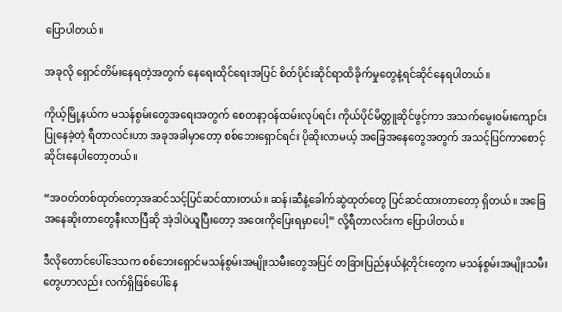ပြောပါတယ်။

အခုလို ရှောင်တိမ်းနေရတဲ့အတွက် နေရေးထိုင်ရေးအပြင် စိတ်ပိုင်းဆိုင်ရာထိခိုက်မှုတွေနဲ့ရင်ဆိုင်နေရပါတယ်။

ကိုယ့်မြို့နယ်က မသန်စွမ်းတွေအရေးအတွက် စေတနာ့ဝန်ထမ်းလုပ်ရင်း ကိုယ်ပိုင်မိတ္တူဆိုင်ဖွင့်ကာ အသက်မွေးဝမ်းကျောင်းပြုနေခဲ့တဲ့ ရီတာလင်းဟာ အခုအခါမှာတော့ စစ်ဘေးရှောင်ရင်း ပိုဆိုးလာမယ့် အခြေအနေတွေအတွက် အသင့်ပြင်ကာစောင့်ဆိုင်းနေပါတော့တယ်။

“အဝတ်တစ်ထုတ်တော့အဆင်သင့်ပြင်ဆင်ထားတယ်။ ဆန်၊ဆီနဲ့ခေါက်ဆွဲထုတ်တွေ ပြင်ဆင်ထားတာတော့ ရှိတယ်။ အခြေအနေဆိုးတာတွေနီးလာပြီဆို အဲ့ဒါပဲယူပြီးတော့ အဝေးကိုပြေးရမှာပေါ့” လို့ရီတာလင်းက ပြောပါတယ်။

ဒီလိုတောင်ပေါ်ဒေသက စစ်ဘေးရှောင်မသန်စွမ်းအမျိုးသမီးတွေအပြင် တခြားပြည်နယ်နဲ့တိုင်းတွေက မသန်စွမ်းအမျိုးသမီးတွေဟာလည်း လက်ရှိဖြစ်ပေါ်နေ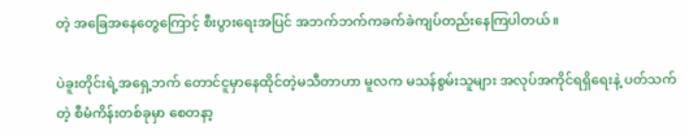တဲ့ အခြေအနေတွေကြောင့် စီးပွားရေးအပြင် အဘက်ဘက်ကခက်ခဲကျပ်တည်းနေကြပါတယ်။

ပဲခူးတိုင်းရဲ့အရှေ့ဘက် တောင်ငူမှာနေထိုင်တဲ့မသီတာဟာ မူလက မသန်စွမ်းသူများ အလုပ်အကိုင်ရရှိရေးနဲ့ ပတ်သက်တဲ့ စီမံကိန်းတစ်ခုမှာ စေတနာ့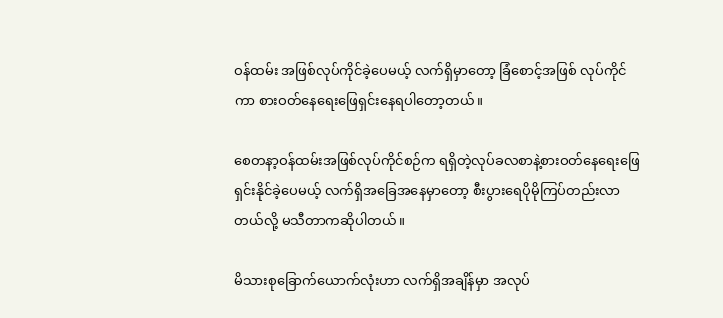ဝန်ထမ်း အဖြစ်လုပ်ကိုင်ခဲ့ပေမယ့် လက်ရှိမှာတော့ ခြံစောင့်အဖြစ် လုပ်ကိုင်ကာ စားဝတ်နေရေးဖြေရှင်းနေရပါတော့တယ်။

စေတနာ့ဝန်ထမ်းအဖြစ်လုပ်ကိုင်စဉ်က ရရှိတဲ့လုပ်ခလစာနဲ့စားဝတ်နေရေးဖြေရှင်းနိုင်ခဲ့ပေမယ့် လက်ရှိအခြေအနေမှာတော့ စီးပွားရေပိုမိုကြပ်တည်းလာတယ်လို့ မသီတာကဆိုပါတယ်။

မိသားစုခြောက်ယောက်လုံးဟာ လက်ရှိအချိန်မှာ အလုပ်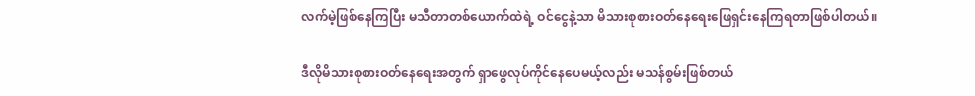လက်မဲ့ဖြစ်နေကြပြီး မသီတာတစ်ယောက်ထဲရဲ့ ဝင်ငွေနဲ့သာ မိသားစုစားဝတ်နေရေးဖြေရှင်းနေကြရတာဖြစ်ပါတယ်။

ဒီလိုမိသားစုစားဝတ်နေရေးအတွက် ရှာဖွေလုပ်ကိုင်နေပေမယ့်လည်း မသန်စွမ်းဖြစ်တယ်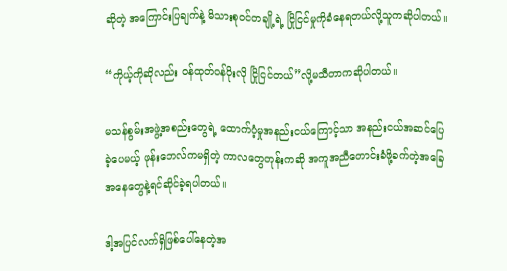ဆိုတဲ့ အကြောင်းပြချက်နဲ့ မိသားစုဝင်တချို့ရဲ့ ငြိုငြင်မှုကိုခံနေရတယ်လို့သူကဆိုပါတယ်။

“ကိုယ့်ကိုဆိုလည်း ဝန်ထုတ်ဝန်ပိုးလို ငြိုငြင်တယ်”လို့မသီတာကဆိုပါတယ်။

မသန်စွမ်းအဖွဲ့အစည်းတွေရဲ့ ထောက်ပံ့မှုအနည်းငယ်ကြောင့်သာ အနည်းငယ်အဆင်ပြေခဲ့ပေမယ့် ဖုန်းဘေလ်ကမရှိတဲ့ ကာလတွေတုန်းကဆို အကူအညီတောင်းခံဖို့ခက်တဲ့အခြေအနေတွေနဲ့ရင်ဆိုင်ခဲ့ရပါတယ်။

ဒါ့အပြင်လက်ရှိဖြစ်ပေါ်နေတဲ့အ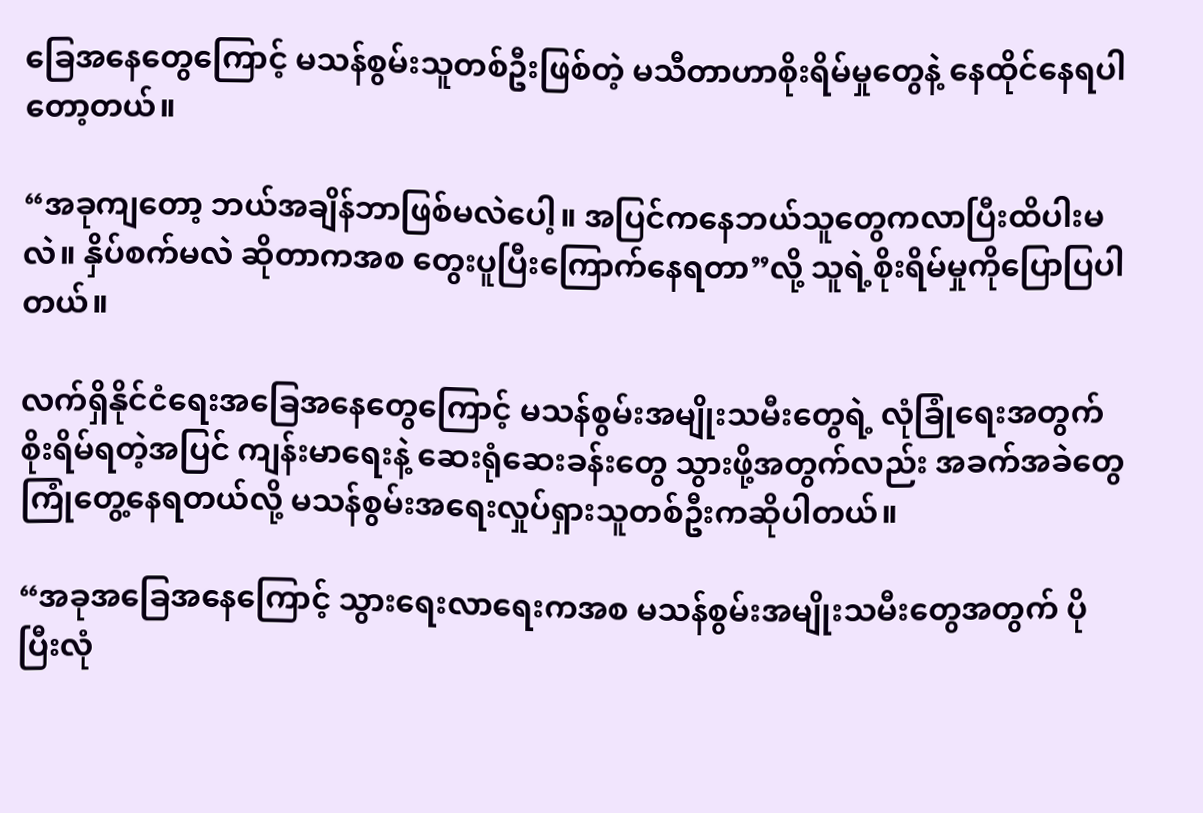ခြေအနေတွေကြောင့် မသန်စွမ်းသူတစ်ဦးဖြစ်တဲ့ မသီတာဟာစိုးရိမ်မှုတွေနဲ့ နေထိုင်နေရပါတော့တယ်။

“အခုကျတော့ ဘယ်အချိန်ဘာဖြစ်မလဲပေါ့။ အပြင်ကနေဘယ်သူတွေကလာပြီးထိပါးမလဲ။ နှိပ်စက်မလဲ ဆိုတာကအစ တွေးပူပြီးကြောက်နေရတာ”လို့ သူရဲ့စိုးရိမ်မှုကိုပြောပြပါတယ်။

လက်ရှိနိုင်ငံရေးအခြေအနေတွေကြောင့် မသန်စွမ်းအမျိုးသမီးတွေရဲ့ လုံခြုံရေးအတွက်စိုးရိမ်ရတဲ့အပြင် ကျန်းမာရေးနဲ့ ဆေးရုံဆေးခန်းတွေ သွားဖို့အတွက်လည်း အခက်အခဲတွေကြုံတွေ့နေရတယ်လို့ မသန်စွမ်းအရေးလှုပ်ရှားသူတစ်ဦးကဆိုပါတယ်။

“အခုအခြေအနေကြောင့် သွားရေးလာရေးကအစ မသန်စွမ်းအမျိုးသမီးတွေအတွက် ပိုပြီးလုံ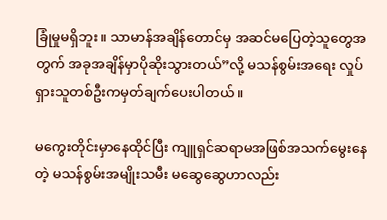ခြုံမှုမရှိဘူး။ သာမာန်အချိန်တောင်မှ အဆင်မပြေတဲ့သူတွေအတွက် အခုအချိန်မှာပိုဆိုးသွားတယ်”လို့ မသန်စွမ်းအရေး လှုပ်ရှားသူတစ်ဦးကမှတ်ချက်ပေးပါတယ်။

မကွေးတိုင်းမှာနေထိုင်ပြီး ကျူရှင်ဆရာမအဖြစ်အသက်မွေးနေတဲ့ မသန်စွမ်းအမျိုးသမီး မဆွေဆွေဟာလည်း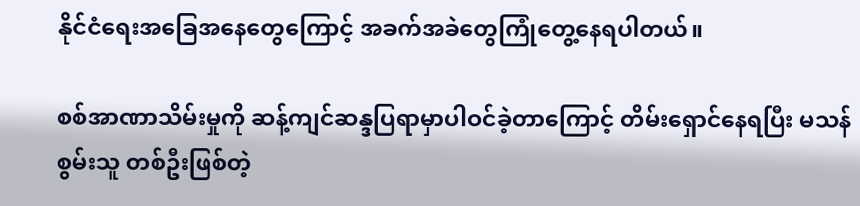နိုင်ငံရေးအခြေအနေတွေကြောင့် အခက်အခဲတွေကြုံတွေ့နေရပါတယ်။

စစ်အာဏာသိမ်းမှုကို ဆန့်ကျင်ဆန္ဒပြရာမှာပါဝင်ခဲ့တာကြောင့် တိမ်းရှောင်နေရပြီး မသန်စွမ်းသူ တစ်ဦးဖြစ်တဲ့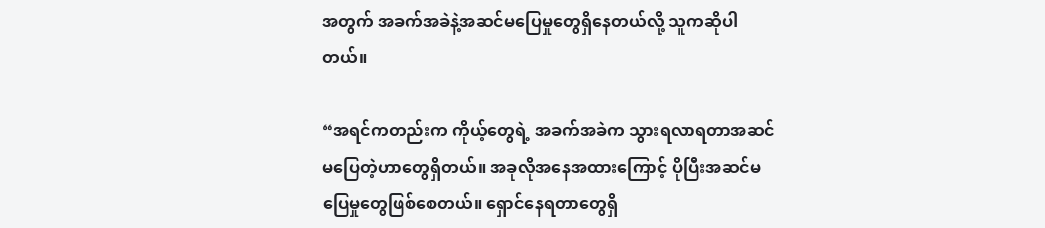အတွက် အခက်အခဲနဲ့အဆင်မပြေမှုတွေရှိနေတယ်လို့ သူကဆိုပါတယ်။

“အရင်ကတည်းက ကိုယ့်တွေရဲ့ အခက်အခဲက သွားရလာရတာအဆင်မပြေတဲ့ဟာတွေရှိတယ်။ အခုလိုအနေအထားကြောင့် ပိုပြီးအဆင်မပြေမှုတွေဖြစ်စေတယ်။ ရှောင်နေရတာတွေရှိ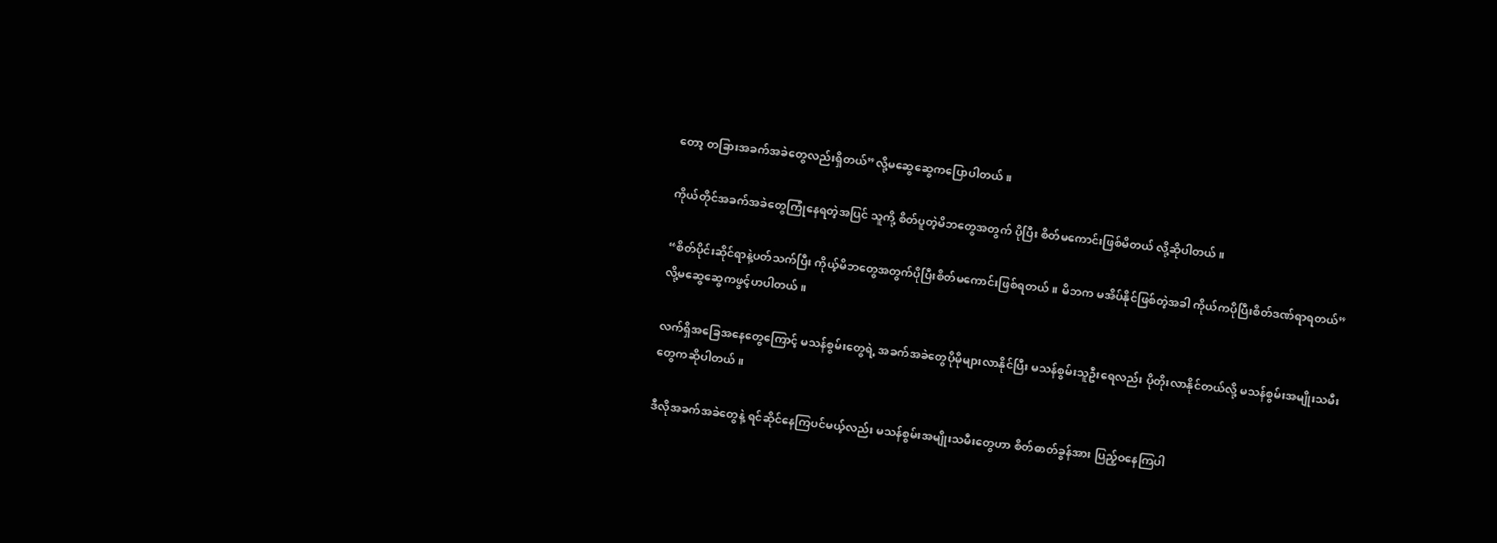တော့ တခြားအခက်အခဲတွေလည်းရှိတယ်”လို့မဆွေဆွေကပြောပါတယ်။

ကိုယ်တိုင်အခက်အခဲတွေကြုံနေရတဲ့အပြင် သူကို့ စိတ်ပူတဲ့မိဘတွေအတွက် ပိုပြီး စိတ်မကောင်းဖြစ်မိတယ် လို့ဆိုပါတယ်။

“စိတ်ပိုင်းဆိုင်ရာနဲ့ပတ်သက်ပြီး ကိုယ့်မိဘတွေအတွက်ပိုပြီးစိတ်မကောင်းဖြစ်ရတယ်။ မိဘက မအိပ်နိုင်ဖြစ်တဲ့အခါ ကိုယ်ကပိုပြီးစိတ်ဒဏ်ရာရတယ်”လို့မဆွေဆွေကဖွင့်ဟပါတယ်။

လက်ရှိအခြေအနေတွေကြောင့် မသန်စွမ်းတွေရဲ့ အခက်အခဲတွေပိုမိုများလာနိုင်ပြီး မသန်စွမ်းသူဦးရေလည်း ပိုတိုးလာနိုင်တယ်လို့ မသန်စွမ်းအမျိုးသမီးတွေကဆိုပါတယ်။

ဒီလိုအခက်အခဲတွေနဲ့ ရင်ဆိုင်နေကြပင်မယ့်လည်း မသန်စွမ်းအမျိုးသမီးတွေဟာ စိတ်ဓာတ်ခွန်အား ပြည့်ဝနေကြပါ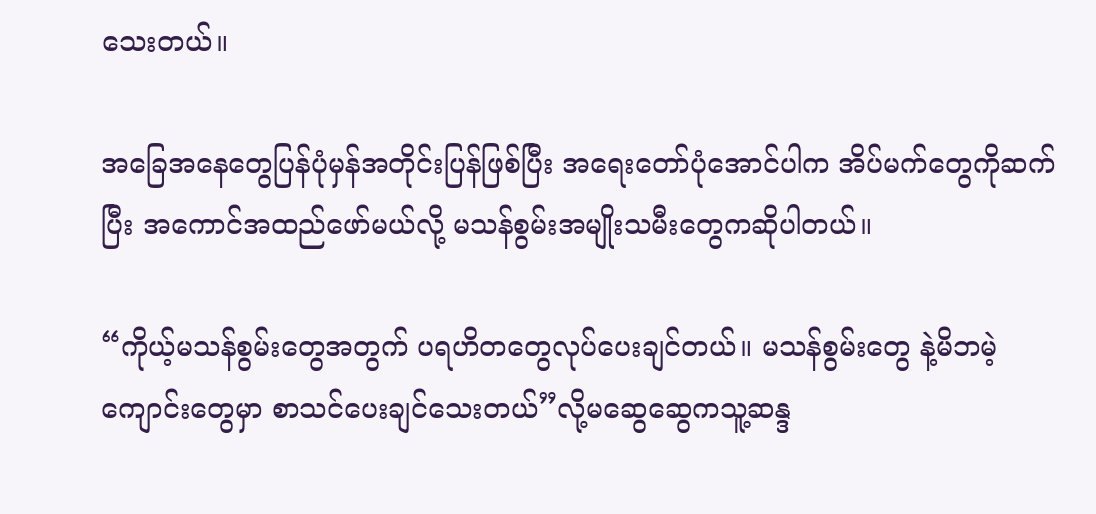သေးတယ်။

အခြေအနေတွေပြန်ပုံမှန်အတိုင်းပြန်ဖြစ်ပြီး အရေးတော်ပုံအောင်ပါက အိပ်မက်တွေကိုဆက်ပြီး အကောင်အထည်ဖော်မယ်လို့ မသန်စွမ်းအမျိုးသမီးတွေကဆိုပါတယ်။

“ကိုယ့်မသန်စွမ်းတွေအတွက် ပရဟိတတွေလုပ်ပေးချင်တယ်။ မသန်စွမ်းတွေ နဲ့မိဘမဲ့ကျောင်းတွေမှာ စာသင်ပေးချင်သေးတယ်”လို့မဆွေဆွေကသူ့ဆန္ဒ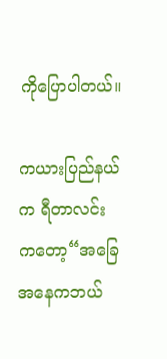ကိုပြောပါတယ်။

ကယားပြည်နယ်က ရီတာလင်းကတော့“အခြေအနေကဘယ်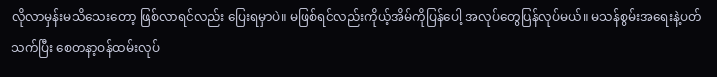လိုလာမှန်းမသိသေးတော့ ဖြစ်လာရင်လည်း ပြေးရမှာပဲ။ မဖြစ်ရင်လည်းကိုယ့်အိမ်ကိုပြန်ပေါ့ အလုပ်တွေပြန်လုပ်မယ်။ မသန်စွမ်းအရေးနဲ့ပတ်သက်ပြီး စေတနာ့ဝန်ထမ်းလုပ်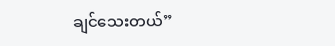ချင်သေးတယ်”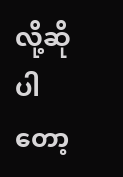လို့ဆိုပါတော့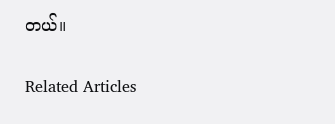တယ်။

Related Articles